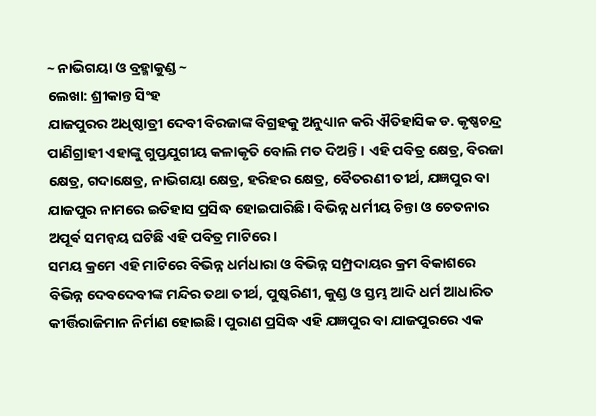~ ନାଭିଗୟା ଓ ବ୍ରହ୍ମାକୁଣ୍ଡ ~
ଲେଖା: ଶ୍ରୀକାନ୍ତ ସିଂହ
ଯାଜପୁରର ଅଧିଷ୍ଠାତ୍ରୀ ଦେବୀ ବିରଜାଙ୍କ ବିଗ୍ରହକୁ ଅନୁଧ୍ୟାନ କରି ଐତିହାସିକ ଡ. କୃଷ୍ଣଚନ୍ଦ୍ର ପାଣିଗ୍ରାହୀ ଏହାଙ୍କୁ ଗୁପ୍ତଯୁଗୀୟ କଳାକୃତି ବୋଲି ମତ ଦିଅନ୍ତି। ଏହି ପବିତ୍ର କ୍ଷେତ୍ର, ବିରଜା କ୍ଷେତ୍ର, ଗଦାକ୍ଷେତ୍ର, ନାଭିଗୟା କ୍ଷେତ୍ର, ହରିହର କ୍ଷେତ୍ର, ବୈତରଣୀ ତୀର୍ଥ, ଯଜ୍ଞପୁର ବା ଯାଜପୁର ନାମରେ ଇତିହାସ ପ୍ରସିଦ୍ଧ ହୋଇପାରିଛି। ବିଭିନ୍ନ ଧର୍ମୀୟ ଚିନ୍ତା ଓ ଚେତନାର ଅପୂର୍ଵ ସମନ୍ୱୟ ଘଟିଛି ଏହି ପବିତ୍ର ମାଟିରେ।
ସମୟ କ୍ରମେ ଏହି ମାଟିରେ ବିଭିନ୍ନ ଧର୍ମଧାରା ଓ ବିଭିନ୍ନ ସମ୍ପ୍ରଦାୟର କ୍ରମ ବିକାଶରେ ବିଭିନ୍ନ ଦେବଦେବୀଙ୍କ ମନ୍ଦିର ତଥା ତୀର୍ଥ, ପୁଷ୍କରିଣୀ, କୁଣ୍ଡ ଓ ସ୍ତମ୍ଭ ଆଦି ଧର୍ମ ଆଧାରିତ କୀର୍ତ୍ତିରାଜିମାନ ନିର୍ମାଣ ହୋଇଛି। ପୁରାଣ ପ୍ରସିଦ୍ଧ ଏହି ଯଜ୍ଞପୁର ବା ଯାଜପୁରରେ ଏକ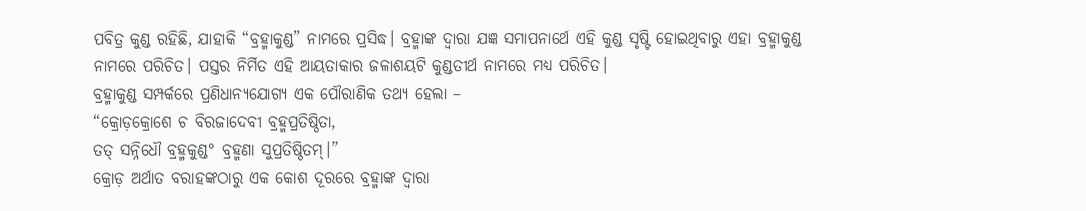ପବିତ୍ର କୁଣ୍ଡ ରହିଛି, ଯାହାକି “ବ୍ରହ୍ମାକୁଣ୍ଡ” ନାମରେ ପ୍ରସିଦ୍ଧ। ବ୍ରହ୍ମାଙ୍କ ଦ୍ୱାରା ଯଜ୍ଞ ସମାପନାର୍ଥେ ଏହି କୁଣ୍ଡ ସୃଷ୍ଟି ହୋଇଥିବାରୁ ଏହା ବ୍ରହ୍ମାକୁଣ୍ଡ ନାମରେ ପରିଚିତ। ପସ୍ତର ନିର୍ମିତ ଏହି ଆୟତାକାର ଜଳାଶୟଟି କୁଣ୍ଡତୀର୍ଥ ନାମରେ ମଧ୍ୟ ପରିଚିତ।
ବ୍ରହ୍ମାକୁଣ୍ଡ ସମ୍ପର୍କରେ ପ୍ରଣିଧାନ୍ୟଯୋଗ୍ୟ ଏକ ପୌରାଣିକ ତଥ୍ୟ ହେଲା –
“କ୍ରୋଡ଼କ୍ରୋଶେ ଚ ବିରଜାଦେବୀ ବ୍ରହ୍ମପ୍ରତିଷ୍ଠିତା,
ତତ୍ ସନ୍ନିଧୌ ବ୍ରହ୍ମକୁଣ୍ଡ° ବ୍ରହ୍ମଣା ସୁପ୍ରତିଷ୍ଠିତମ୍।”
କ୍ରୋଡ଼ ଅର୍ଥାତ ବରାହଙ୍କଠାରୁ ଏକ କୋଶ ଦୂରରେ ବ୍ରହ୍ମାଙ୍କ ଦ୍ୱାରା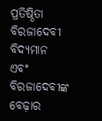ପ୍ରତିଷ୍ଠିତା ବିରଜାଦେବୀ ବିଦ୍ୟମାନ ଏବଂ ବିରଜାଦେବୀଙ୍କ ବେଢ଼ାର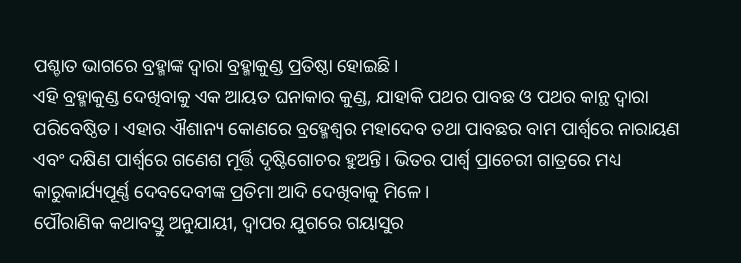ପଶ୍ଚାତ ଭାଗରେ ବ୍ରହ୍ମାଙ୍କ ଦ୍ୱାରା ବ୍ରହ୍ମାକୁଣ୍ଡ ପ୍ରତିଷ୍ଠା ହୋଇଛି।
ଏହି ବ୍ରହ୍ମାକୁଣ୍ଡ ଦେଖିବାକୁ ଏକ ଆୟତ ଘନାକାର କୁଣ୍ଡ, ଯାହାକି ପଥର ପାବଛ ଓ ପଥର କାନ୍ଥ ଦ୍ୱାରା ପରିବେଷ୍ଠିତ। ଏହାର ଐଶାନ୍ୟ କୋଣରେ ବ୍ରହ୍ମେଶ୍ୱର ମହାଦେବ ତଥା ପାବଛର ବାମ ପାର୍ଶ୍ୱରେ ନାରାୟଣ ଏବଂ ଦକ୍ଷିଣ ପାର୍ଶ୍ୱରେ ଗଣେଶ ମୂର୍ତ୍ତି ଦୃଷ୍ଟିଗୋଚର ହୁଅନ୍ତି। ଭିତର ପାର୍ଶ୍ଵ ପ୍ରାଚେରୀ ଗାତ୍ରରେ ମଧ୍ୟ କାରୁକାର୍ଯ୍ୟପୂର୍ଣ୍ଣ ଦେବଦେବୀଙ୍କ ପ୍ରତିମା ଆଦି ଦେଖିବାକୁ ମିଳେ।
ପୌରାଣିକ କଥାବସ୍ତୁ ଅନୁଯାୟୀ, ଦ୍ୱାପର ଯୁଗରେ ଗୟାସୁର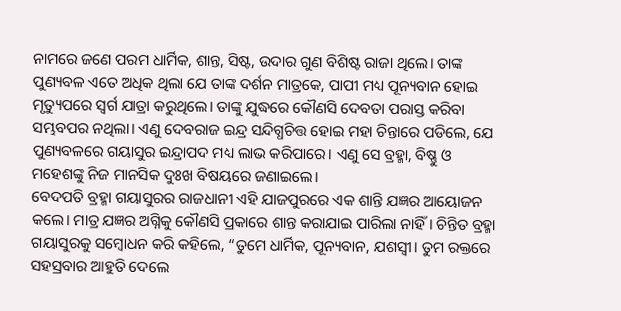ନାମରେ ଜଣେ ପରମ ଧାର୍ମିକ, ଶାନ୍ତ, ସିଷ୍ଟ, ଉଦାର ଗୁଣ ବିଶିଷ୍ଟ ରାଜା ଥିଲେ। ତାଙ୍କ ପୁଣ୍ୟବଳ ଏତେ ଅଧିକ ଥିଲା ଯେ ତାଙ୍କ ଦର୍ଶନ ମାତ୍ରକେ, ପାପୀ ମଧ୍ୟ ପୂନ୍ୟବାନ ହୋଇ ମୃତ୍ୟୁପରେ ସ୍ୱର୍ଗ ଯାତ୍ରା କରୁଥିଲେ। ତାଙ୍କୁ ଯୁଦ୍ଧରେ କୌଣସି ଦେବତା ପରାସ୍ତ କରିବା ସମ୍ଭବପର ନଥିଲା। ଏଣୁ ଦେବରାଜ ଇନ୍ଦ୍ର ସନ୍ଦିଗ୍ଧଚିତ୍ତ ହୋଇ ମହା ଚିନ୍ତାରେ ପଡିଲେ, ଯେ ପୁଣ୍ୟବଳରେ ଗୟାସୁର ଇନ୍ଦ୍ରାପଦ ମଧ୍ୟ ଲାଭ କରିପାରେ। ଏଣୁ ସେ ବ୍ରହ୍ମା, ବିଷ୍ଣୁ ଓ ମହେଶଙ୍କୁ ନିଜ ମାନସିକ ଦୁଃଖ ବିଷୟରେ ଜଣାଇଲେ।
ବେଦପତି ବ୍ରହ୍ମା ଗୟାସୁରର ରାଜଧାନୀ ଏହି ଯାଜପୁରରେ ଏକ ଶାନ୍ତି ଯଜ୍ଞର ଆୟୋଜନ କଲେ। ମାତ୍ର ଯଜ୍ଞର ଅଗ୍ନିକୁ କୌଣସି ପ୍ରକାରେ ଶାନ୍ତ କରାଯାଇ ପାରିଲା ନାହିଁ। ଚିନ୍ତିତ ବ୍ରହ୍ମା ଗୟାସୁରକୁ ସମ୍ବୋଧନ କରି କହିଲେ, “ତୁମେ ଧାର୍ମିକ, ପୂନ୍ୟବାନ, ଯଶସ୍ବୀ। ତୁମ ରକ୍ତରେ ସହସ୍ରବାର ଆହୁତି ଦେଲେ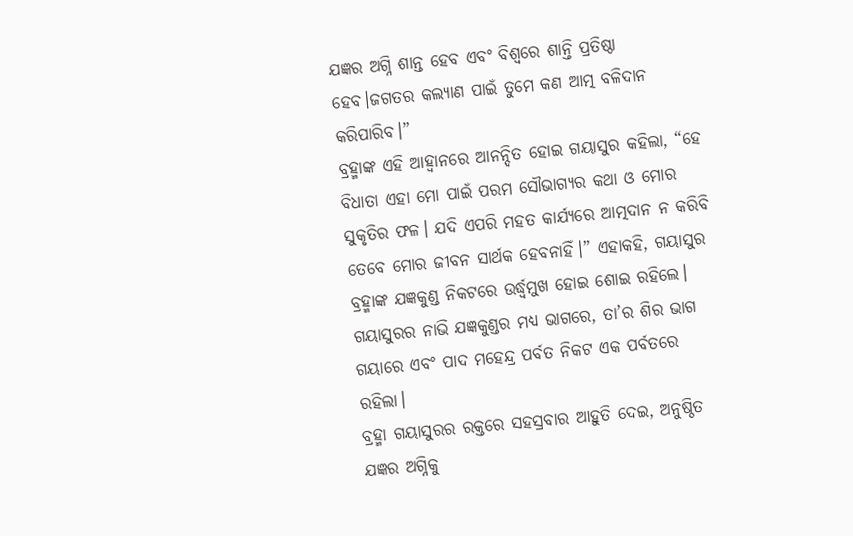ଯଜ୍ଞର ଅଗ୍ନି ଶାନ୍ତ ହେବ ଏବଂ ବିଶ୍ୱରେ ଶାନ୍ତି ପ୍ରତିଷ୍ଠା ହେବ।ଜଗତର କଲ୍ୟାଣ ପାଇଁ ତୁମେ କଣ ଆତ୍ମ ବଳିଦାନ କରିପାରିବ।”
ବ୍ରହ୍ମାଙ୍କ ଏହି ଆହ୍ୱାନରେ ଆନନ୍ଦିତ ହୋଇ ଗୟାସୁର କହିଲା, “ହେ ବିଧାତା ଏହା ମୋ ପାଇଁ ପରମ ସୌଭାଗ୍ୟର କଥା ଓ ମୋର ସୁକୃତିର ଫଳ। ଯଦି ଏପରି ମହତ କାର୍ଯ୍ୟରେ ଆତ୍ମଦାନ ନ କରିବି ତେବେ ମୋର ଜୀବନ ସାର୍ଥକ ହେବନାହିଁ।” ଏହାକହି, ଗୟାସୁର ବ୍ରହ୍ମାଙ୍କ ଯଜ୍ଞକୁଣ୍ଡ ନିକଟରେ ଉର୍ଦ୍ଧ୍ଵମୁଖ ହୋଇ ଶୋଇ ରହିଲେ। ଗୟାସୁରର ନାଭି ଯଜ୍ଞକୁଣ୍ଡର ମଧ୍ୟ ଭାଗରେ, ତା’ର ଶିର ଭାଗ ଗୟାରେ ଏବଂ ପାଦ ମହେନ୍ଦ୍ର ପର୍ବତ ନିକଟ ଏକ ପର୍ବତରେ ରହିଲା।
ବ୍ରହ୍ମା ଗୟାସୁରର ରକ୍ତରେ ସହସ୍ରବାର ଆହୁତି ଦେଇ, ଅନୁଷ୍ଠିତ ଯଜ୍ଞର ଅଗ୍ନିକୁ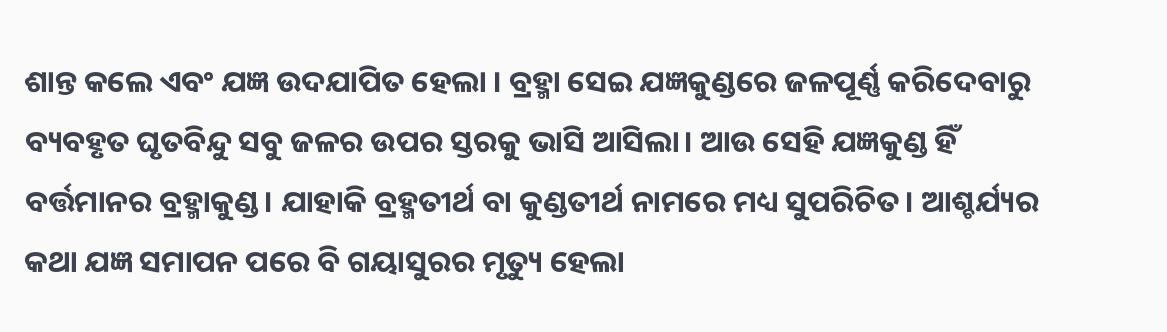ଶାନ୍ତ କଲେ ଏବଂ ଯଜ୍ଞ ଉଦଯାପିତ ହେଲା । ବ୍ରହ୍ମା ସେଇ ଯଜ୍ଞକୁଣ୍ଡରେ ଜଳପୂର୍ଣ୍ଣ କରିଦେବାରୁ ବ୍ୟବହୃତ ଘୃତବିନ୍ଦୁ ସବୁ ଜଳର ଉପର ସ୍ତରକୁ ଭାସି ଆସିଲା। ଆଉ ସେହି ଯଜ୍ଞକୁଣ୍ଡ ହିଁ ବର୍ତ୍ତମାନର ବ୍ରହ୍ମାକୁଣ୍ଡ। ଯାହାକି ବ୍ରହ୍ମତୀର୍ଥ ବା କୁଣ୍ଡତୀର୍ଥ ନାମରେ ମଧ୍ୟ ସୁପରିଚିତ। ଆଶ୍ଚର୍ଯ୍ୟର କଥା ଯଜ୍ଞ ସମାପନ ପରେ ବି ଗୟାସୁରର ମୃତ୍ୟୁ ହେଲା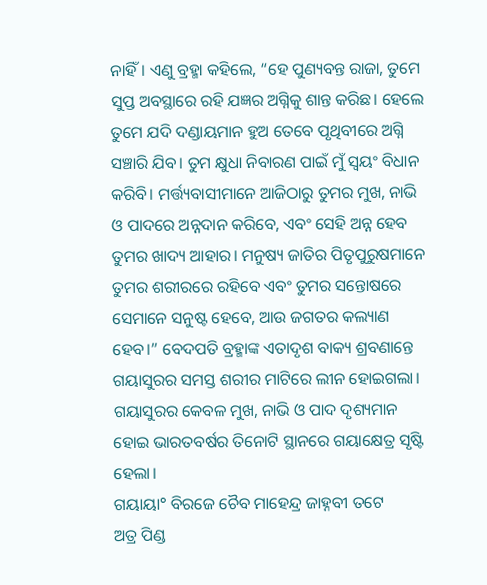ନାହିଁ। ଏଣୁ ବ୍ରହ୍ମା କହିଲେ, “ହେ ପୁଣ୍ୟବନ୍ତ ରାଜା, ତୁମେ ସୁପ୍ତ ଅବସ୍ଥାରେ ରହି ଯଜ୍ଞର ଅଗ୍ନିକୁ ଶାନ୍ତ କରିଛ। ହେଲେ ତୁମେ ଯଦି ଦଣ୍ଡାୟମାନ ହୁଅ ତେବେ ପୃଥିବୀରେ ଅଗ୍ନି ସଞ୍ଚାରି ଯିବ। ତୁମ କ୍ଷୁଧା ନିବାରଣ ପାଇଁ ମୁଁ ସ୍ୱୟଂ ବିଧାନ କରିବି। ମର୍ତ୍ତ୍ୟବାସୀମାନେ ଆଜିଠାରୁ ତୁମର ମୁଖ, ନାଭି ଓ ପାଦରେ ଅନ୍ନଦାନ କରିବେ, ଏବଂ ସେହି ଅନ୍ନ ହେବ ତୁମର ଖାଦ୍ୟ ଆହାର। ମନୁଷ୍ୟ ଜାତିର ପିତୃପୁରୁଷମାନେ ତୁମର ଶରୀରରେ ରହିବେ ଏବଂ ତୁମର ସନ୍ତୋଷରେ ସେମାନେ ସନୁଷ୍ଟ ହେବେ, ଆଉ ଜଗତର କଲ୍ୟାଣ ହେବ।” ବେଦପତି ବ୍ରହ୍ମାଙ୍କ ଏତାଦୃଶ ବାକ୍ୟ ଶ୍ରବଣାନ୍ତେ ଗୟାସୁରର ସମସ୍ତ ଶରୀର ମାଟିରେ ଲୀନ ହୋଇଗଲା। ଗୟାସୁରର କେବଳ ମୁଖ, ନାଭି ଓ ପାଦ ଦୃଶ୍ୟମାନ ହୋଇ ଭାରତବର୍ଷର ତିନୋଟି ସ୍ଥାନରେ ଗୟାକ୍ଷେତ୍ର ସୃଷ୍ଟି ହେଲା।
ଗୟାୟା° ବିରଜେ ଚୈବ ମାହେନ୍ଦ୍ର ଜାହ୍ନବୀ ତଟେ
ଅତ୍ର ପିଣ୍ଡ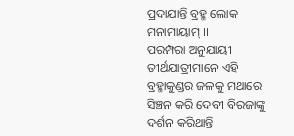ପ୍ରଦାଯାନ୍ତି ବ୍ରହ୍ମ ଲୋକ ମନାମାୟାମ୍ ।।
ପରମ୍ପରା ଅନୁଯାୟୀ ତୀର୍ଥଯାତ୍ରୀମାନେ ଏହି ବ୍ରହ୍ମାକୁଣ୍ଡର ଜଳକୁ ମଥାରେ ସିଞ୍ଚନ କରି ଦେବୀ ବିରଜାଙ୍କୁ ଦର୍ଶନ କରିଥାନ୍ତି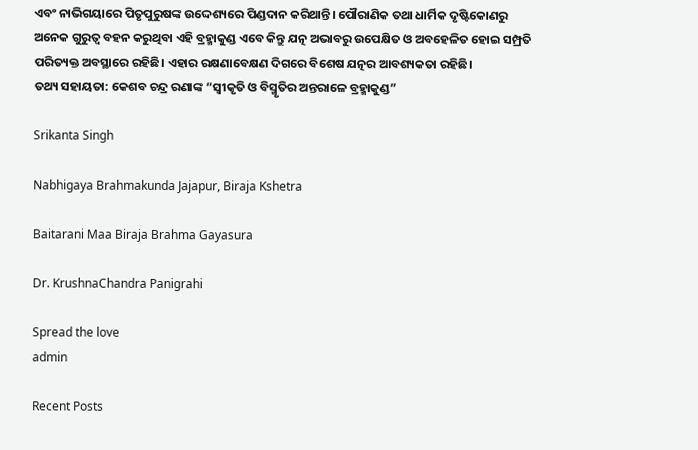ଏବଂ ନାଭିଗୟାରେ ପିତୃପୁରୁଷଙ୍କ ଉଦ୍ଦେଶ୍ୟରେ ପିଣ୍ଡଦାନ କରିଥାନ୍ତି। ପୌରାଣିକ ତଥା ଧାର୍ମିକ ଦୃଷ୍ଟିକୋଣରୁ ଅନେକ ଗୁରୁତ୍ୱ ବହନ କରୁଥିବା ଏହି ବ୍ରହ୍ମାକୁଣ୍ଡ ଏବେ କିନ୍ତୁ ଯତ୍ନ ଅଭାବରୁ ଉପେକ୍ଷିତ ଓ ଅବହେଳିତ ହୋଇ ସମ୍ପ୍ରତି ପରିତ୍ୟକ୍ତ ଅବସ୍ଥାରେ ରହିଛି। ଏହାର ରକ୍ଷଣାବେକ୍ଷଣ ଦିଗରେ ବିଶେଷ ଯତ୍ନର ଆବଶ୍ୟକତା ରହିଛି।
ତଥ୍ୟ ସହାୟତା: କେଶବ ଚନ୍ଦ୍ର ରଣାଙ୍କ “ସ୍ୱୀକୃତି ଓ ବିସ୍ମୃତିର ଅନ୍ତରାଳେ ବ୍ରହ୍ମାକୁଣ୍ଡ”

Srikanta Singh

Nabhigaya Brahmakunda Jajapur, Biraja Kshetra

Baitarani Maa Biraja Brahma Gayasura

Dr. KrushnaChandra Panigrahi

Spread the love
admin

Recent Posts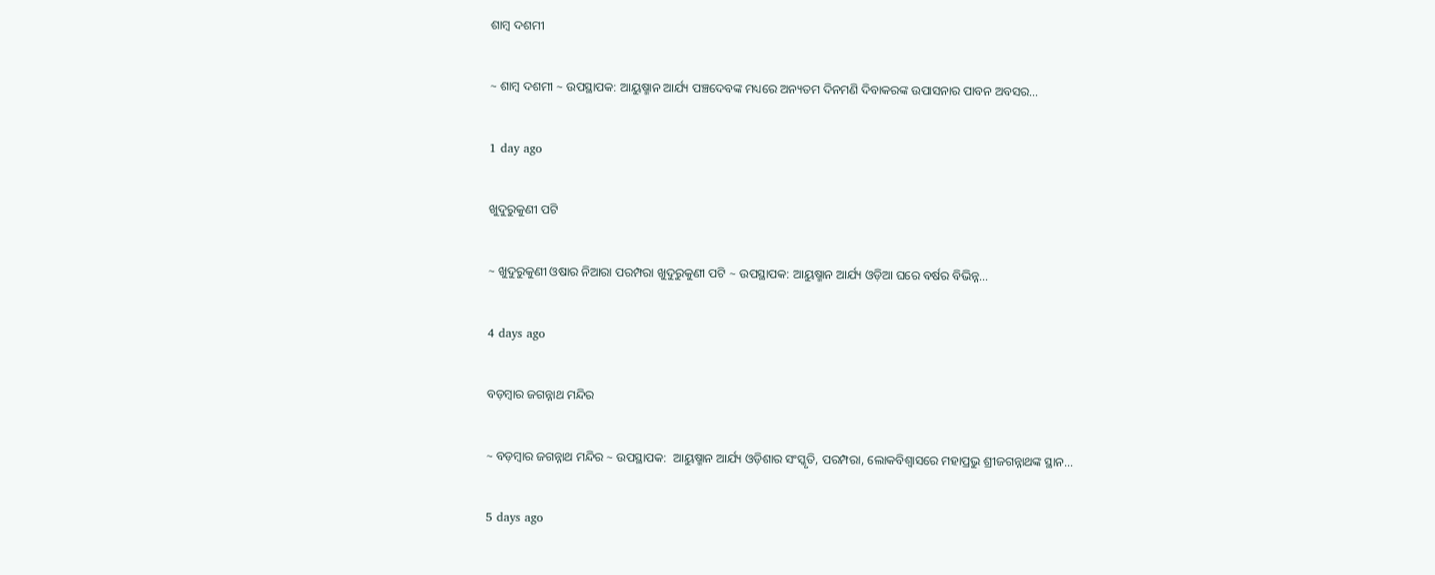ଶାମ୍ବ ଦଶମୀ

~ ଶାମ୍ବ ଦଶମୀ ~ ଉପସ୍ଥାପକ: ଆୟୁଷ୍ମାନ ଆର୍ଯ୍ୟ ପଞ୍ଚଦେବଙ୍କ ମଧ୍ୟରେ ଅନ୍ୟତମ ଦିନମଣି ଦିବାକରଙ୍କ ଉପାସନାର ପାବନ ଅବସର…

1 day ago

ଖୁଦୁରୁକୁଣୀ ପଟି

~ ଖୁଦୁରୁକୁଣୀ ଓଷାର ନିଆରା ପରମ୍ପରା ଖୁଦୁରୁକୁଣୀ ପଟି ~ ଉପସ୍ଥାପକ: ଆୟୁଷ୍ମାନ ଆର୍ଯ୍ୟ ଓଡ଼ିଆ ଘରେ ବର୍ଷର ବିଭିନ୍ନ…

4 days ago

ବଡ଼ମ୍ବାର ଜଗନ୍ନାଥ ମନ୍ଦିର

~ ବଡ଼ମ୍ବାର ଜଗନ୍ନାଥ ମନ୍ଦିର ~ ଉପସ୍ଥାପକ:  ଆୟୁଷ୍ମାନ ଆର୍ଯ୍ୟ ଓଡ଼ିଶାର ସଂସ୍କୃତି, ପରମ୍ପରା, ଲୋକବିଶ୍ୱାସରେ ମହାପ୍ରଭୁ ଶ୍ରୀଜଗନ୍ନାଥଙ୍କ ସ୍ଥାନ…

5 days ago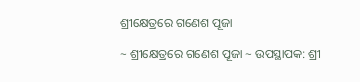ଶ୍ରୀକ୍ଷେତ୍ରରେ ଗଣେଶ ପୂଜା

~ ଶ୍ରୀକ୍ଷେତ୍ରରେ ଗଣେଶ ପୂଜା ~ ଉପସ୍ଥାପକ: ଶ୍ରୀ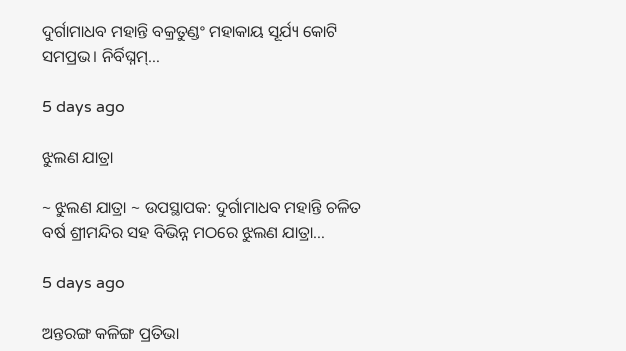ଦୁର୍ଗାମାଧବ ମହାନ୍ତି ବକ୍ରତୁଣ୍ଡଂ ମହାକାୟ ସୂର୍ଯ୍ୟ କୋଟି ସମପ୍ରଭ। ନିର୍ବିଘ୍ନମ୍…

5 days ago

ଝୁଲଣ ଯାତ୍ରା

~ ଝୁଲଣ ଯାତ୍ରା ~ ଉପସ୍ଥାପକ: ଦୁର୍ଗାମାଧବ ମହାନ୍ତି ଚଳିତ ବର୍ଷ ଶ୍ରୀମନ୍ଦିର ସହ ବିଭିନ୍ନ ମଠରେ ଝୁଲଣ ଯାତ୍ରା…

5 days ago

ଅନ୍ତରଙ୍ଗ କଳିଙ୍ଗ ପ୍ରତିଭା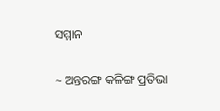ସମ୍ମାନ

~ ଅନ୍ତରଙ୍ଗ କଳିଙ୍ଗ ପ୍ରତିଭା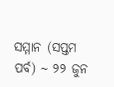ସମ୍ମାନ (ସପ୍ତମ ପର୍ବ) ~ ୨୨ ଜୁନ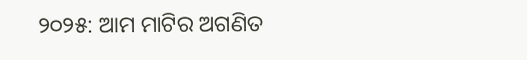୨୦୨୫: ଆମ ମାଟିର ଅଗଣିତ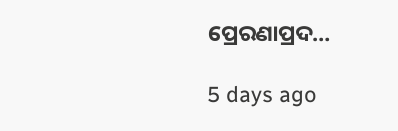ପ୍ରେରଣାପ୍ରଦ…

5 days ago